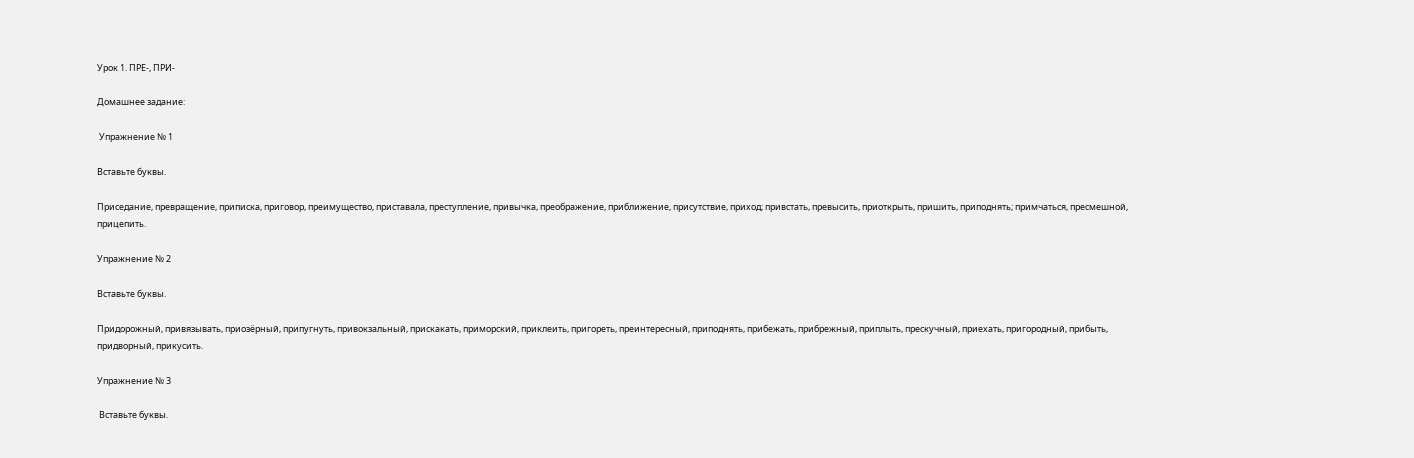Урок 1. ПРЕ-, ПРИ-

Домашнее задание:

 Упражнение № 1

Вставьте буквы.

Приседание, превращение, приписка, приговор, преимущество, приставала, преступление, привычка, преображение, приближение, присутствие, приход; привстать, превысить, приоткрыть, пришить, приподнять; примчаться, пресмешной, прицепить.

Упражнение № 2

Вставьте буквы.

Придорожный, привязывать, приозёрный, припугнуть, привокзальный, прискакать, приморский, приклеить, пригореть, преинтересный, приподнять, прибежать, прибрежный, приплыть, прескучный, приехать, пригородный, прибыть, придворный, прикусить.

Упражнение № 3

 Вставьте буквы.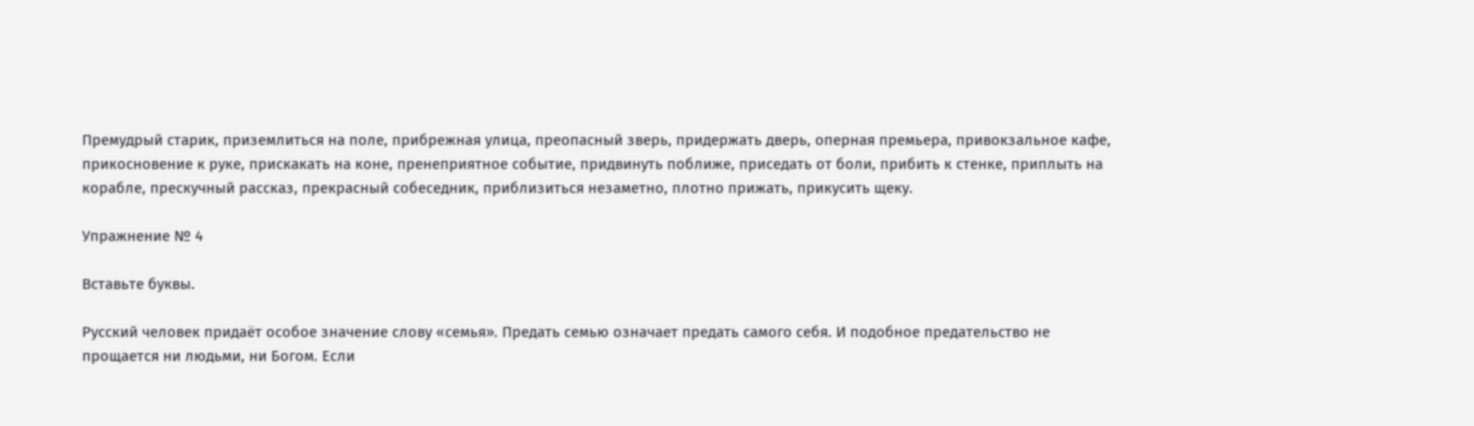Премудрый старик, приземлиться на поле, прибрежная улица, преопасный зверь, придержать дверь, оперная премьера, привокзальное кафе, прикосновение к руке, прискакать на коне, пренеприятное событие, придвинуть поближе, приседать от боли, прибить к стенке, приплыть на корабле, прескучный рассказ, прекрасный собеседник, приблизиться незаметно, плотно прижать, прикусить щеку.

Упражнение № 4

Вставьте буквы.

Русский человек придаёт особое значение слову «семья». Предать семью означает предать самого себя. И подобное предательство не прощается ни людьми, ни Богом. Если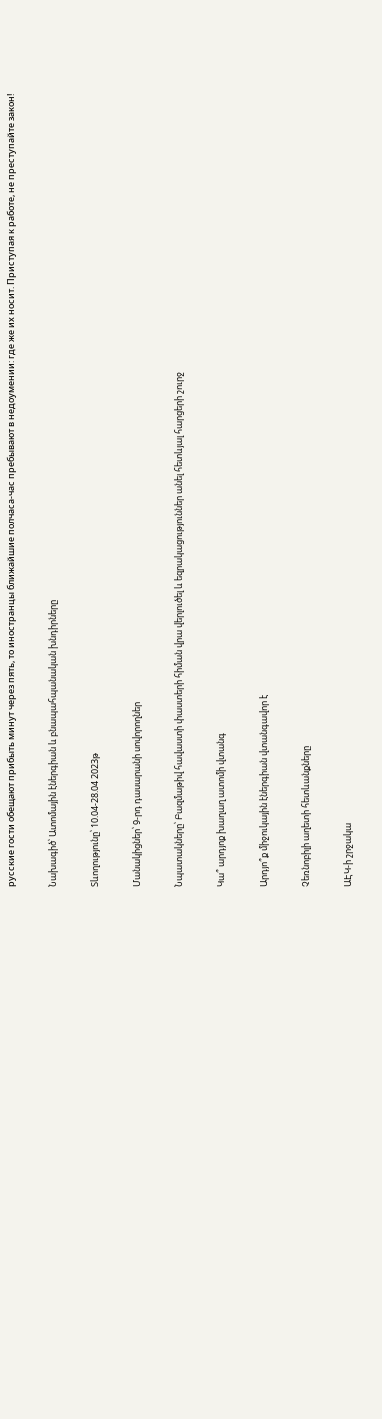русские гости обещают прибыть минут через пять, то иностранцы ближайшие полчаса-час пребывают в недоумении: где же их носит. Приступая к работе, не преступайте закон!

Նախագիծ՝ Ատոմային էներգիան և բնապահպանական խնդիրները

Տևողությունը՝ 10.04-28.04 2023թ

Մանակիցներ՝ 9-րդ դասարանի սովորողներ

Նպատակները՝ Բազմաթիվ հավաստի փաստերի հիման վրա վերլուծել և եզրակացություններ անել հետևյալ հարցերի շուրջ

Կա՞ արդյոք խաղաղ ատոմի վտանգ

Արդյո՞ք միջուկային էներգիան վտանգավոր է

Չեռնոբիլի աղետի հետևանքները

ԱԷԿ-ի շրջակա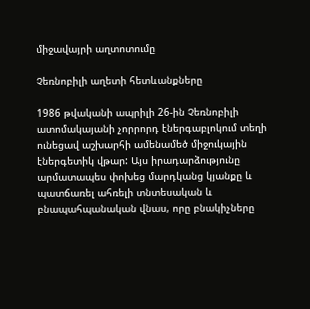միջավայրի աղտոտումը

Չեռնոբիլի աղետի հետևանքները

1986 թվականի ապրիլի 26-ին Չեռնոբիլի ատոմակայանի չորրորդ էներգաբլոկում տեղի ունեցավ աշխարհի ամենամեծ միջուկային էներգետիկ վթար: Այս իրադարձությունը արմատապես փոխեց մարդկանց կյանքը և պատճառել ահռելի տնտեսական և բնապահպանական վնաս, որը բնակիչները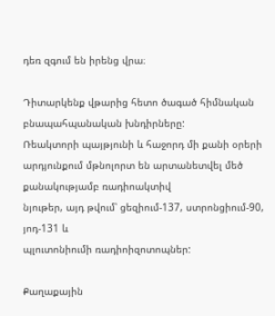դեռ զգում են իրենց վրա։

Դիտարկենք վթարից հետո ծագած հիմնական բնապահպանական խնդիրները:
Ռեակտորի պայթյունի և հաջորդ մի քանի օրերի արդյունքում մթնոլորտ են արտանետվել մեծ քանակությամբ ռադիոակտիվ
նյութեր, այդ թվում՝ ցեզիում-137, ստրոնցիում-90, յոդ-131 և
պլուտոնիումի ռադիոիզոտոպներ:

Քաղաքային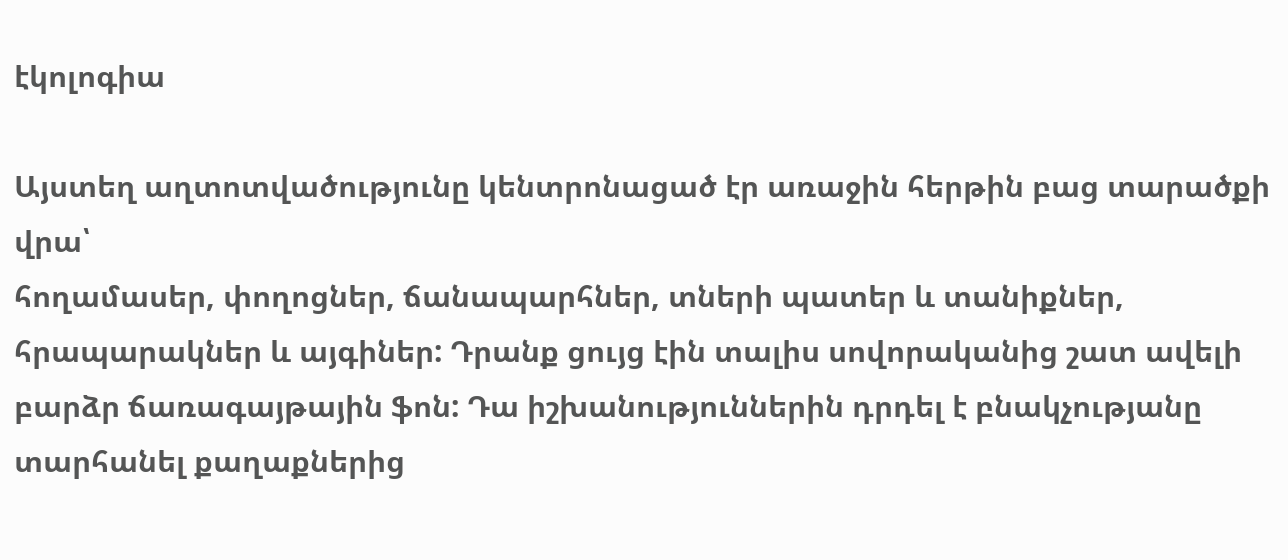էկոլոգիա

Այստեղ աղտոտվածությունը կենտրոնացած էր առաջին հերթին բաց տարածքի վրա՝
հողամասեր, փողոցներ, ճանապարհներ, տների պատեր և տանիքներ, հրապարակներ և այգիներ: Դրանք ցույց էին տալիս սովորականից շատ ավելի բարձր ճառագայթային ֆոն: Դա իշխանություններին դրդել է բնակչությանը տարհանել քաղաքներից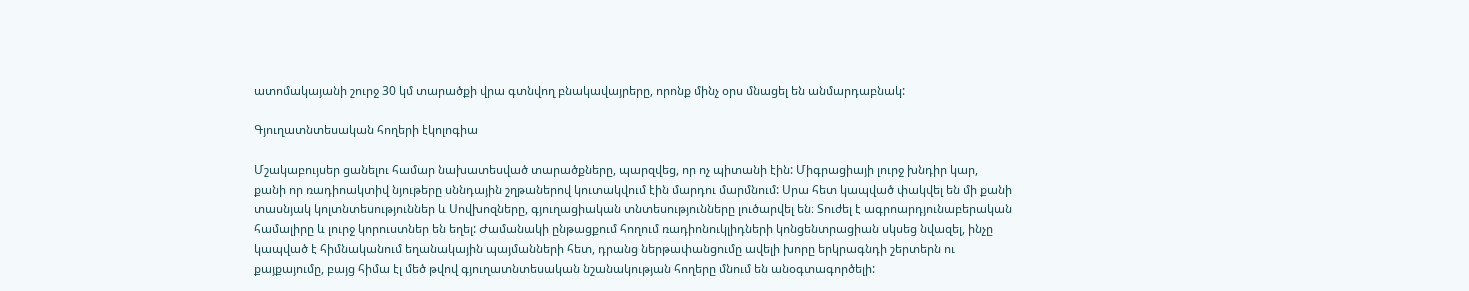ատոմակայանի շուրջ 30 կմ տարածքի վրա գտնվող բնակավայրերը, որոնք մինչ օրս մնացել են անմարդաբնակ:

Գյուղատնտեսական հողերի էկոլոգիա

Մշակաբույսեր ցանելու համար նախատեսված տարածքները, պարզվեց, որ ոչ պիտանի էին: Միգրացիայի լուրջ խնդիր կար, քանի որ ռադիոակտիվ նյութերը սննդային շղթաներով կուտակվում էին մարդու մարմնում: Սրա հետ կապված փակվել են մի քանի տասնյակ կոլտնտեսություններ և Սովխոզները, գյուղացիական տնտեսությունները լուծարվել են։ Տուժել է ագրոարդյունաբերական համալիրը և լուրջ կորուստներ են եղել: Ժամանակի ընթացքում հողում ռադիոնուկլիդների կոնցենտրացիան սկսեց նվազել, ինչը կապված է հիմնականում եղանակային պայմանների հետ, դրանց ներթափանցումը ավելի խորը երկրագնդի շերտերն ու քայքայումը, բայց հիմա էլ մեծ թվով գյուղատնտեսական նշանակության հողերը մնում են անօգտագործելի: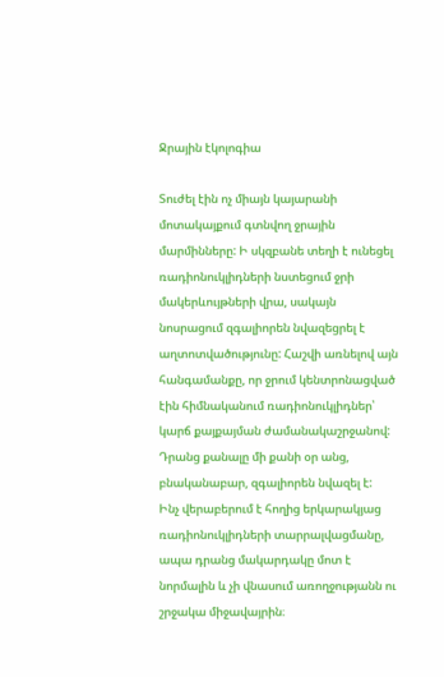Ջրային էկոլոգիա

Տուժել էին ոչ միայն կայարանի մոտակայքում գտնվող ջրային մարմինները: Ի սկզբանե տեղի է ունեցել ռադիոնուկլիդների նստեցում ջրի մակերևույթների վրա, սակայն նոսրացում զգալիորեն նվազեցրել է աղտոտվածությունը: Հաշվի առնելով այն հանգամանքը, որ ջրում կենտրոնացված էին հիմնականում ռադիոնուկլիդներ՝ կարճ քայքայման ժամանակաշրջանով: Դրանց քանալը մի քանի օր անց, բնականաբար, զգալիորեն նվազել է:
Ինչ վերաբերում է հողից երկարակյաց ռադիոնուկլիդների տարրալվացմանը, ապա դրանց մակարդակը մոտ է նորմալին և չի վնասում առողջությանն ու շրջակա միջավայրին։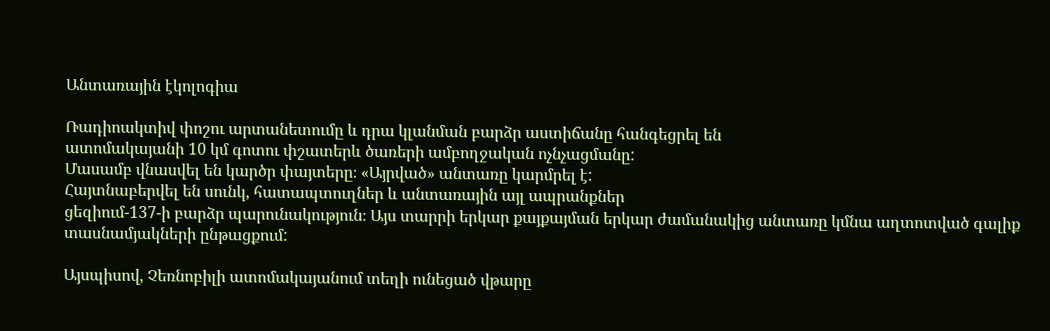Անտառային էկոլոգիա

Ռադիոակտիվ փոշու արտանետումը և դրա կլանման բարձր աստիճանը հանգեցրել են
ատոմակայանի 10 կմ գոտու փշատերև ծառերի ամբողջական ոչնչացմանը:
Մասամբ վնասվել են կարծր փայտերը։ «Այրված» անտառը կարմրել է:
Հայտնաբերվել են սունկ, հատապտուղներ և անտառային այլ ապրանքներ
ցեզիում-137-ի բարձր պարունակություն։ Այս տարրի երկար քայքայման երկար ժամանակից անտառը կմնա աղտոտված գալիք տասնամյակների ընթացքում:

Այսպիսով, Չեռնոբիլի ատոմակայանում տեղի ունեցած վթարը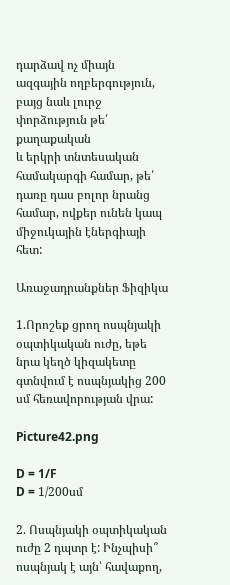դարձավ ոչ միայն
ազգային ողբերգություն, բայց նաև լուրջ փորձություն թե՛ քաղաքական
և երկրի տնտեսական համակարգի համար, թե՛ դառը դաս բոլոր նրանց համար, ովքեր ունեն կապ միջուկային էներգիայի հետ:

Առաջադրանքներ Ֆիզիկա

1.Որոշեք ցրող ոսպնյակի օպտիկական ուժը, եթե նրա կեղծ կիզակետը գտնվում է ոսպնյակից 200 սմ հեռավորության վրա:

Picture42.png

D = 1/F
D = 1/200սմ

2. Ոսպնյակի օպտիկական ուժը 2 դպտր է: Ինչպիսի՞ ոսպնյակ է այն՝ հավաքող,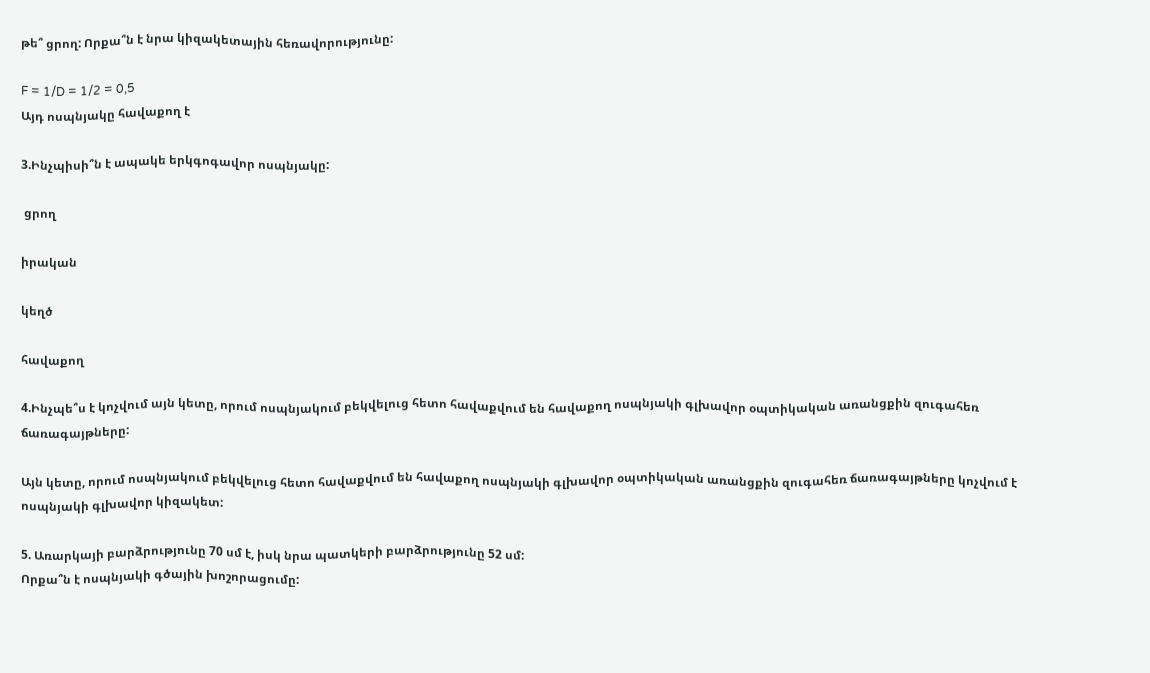թե՞ ցրող: Որքա՞ն է նրա կիզակետային հեռավորությունը:

F = 1/D = 1/2 = 0,5
Այդ ոսպնյակը հավաքող է

3.Ինչպիսի՞ն է ապակե երկգոգավոր ոսպնյակը:

 ցրող

իրական

կեղծ

հավաքող

4.Ինչպե՞ս է կոչվում այն կետը, որում ոսպնյակում բեկվելուց հետո հավաքվում են հավաքող ոսպնյակի գլխավոր օպտիկական առանցքին զուգահեռ ճառագայթները:

Այն կետը, որում ոսպնյակում բեկվելուց հետո հավաքվում են հավաքող ոսպնյակի գլխավոր օպտիկական առանցքին զուգահեռ ճառագայթները կոչվում է ոսպնյակի գլխավոր կիզակետ:

5. Առարկայի բարձրությունը 70 սմ է, իսկ նրա պատկերի բարձրությունը 52 սմ:
Որքա՞ն է ոսպնյակի գծային խոշորացումը: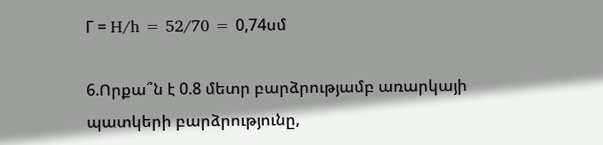Г = H/h = 52/70 = 0,74սմ

6.Որքա՞ն է 0.8 մետր բարձրությամբ առարկայի պատկերի բարձրությունը,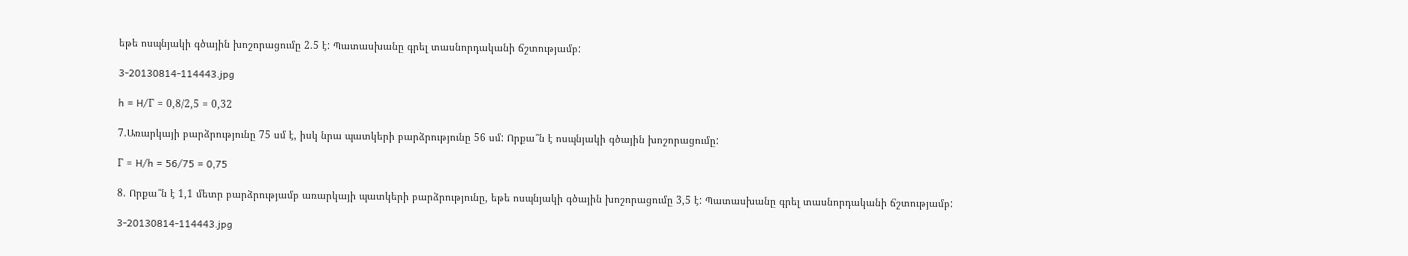եթե ոսպնյակի գծային խոշորացումը 2.5 է: Պատասխանը գրել տասնորդականի ճշտությամբ:

3-20130814-114443.jpg

h = H/Г = 0,8/2,5 = 0,32

7.Առարկայի բարձրությունը 75 սմ է, իսկ նրա պատկերի բարձրությունը 56 սմ: Որքա՞ն է ոսպնյակի գծային խոշորացումը:

Г = H/h = 56/75 = 0,75

8. Որքա՞ն է 1,1 մետր բարձրությամբ առարկայի պատկերի բարձրությունը, եթե ոսպնյակի գծային խոշորացումը 3,5 է: Պատասխանը գրել տասնորդականի ճշտությամբ:

3-20130814-114443.jpg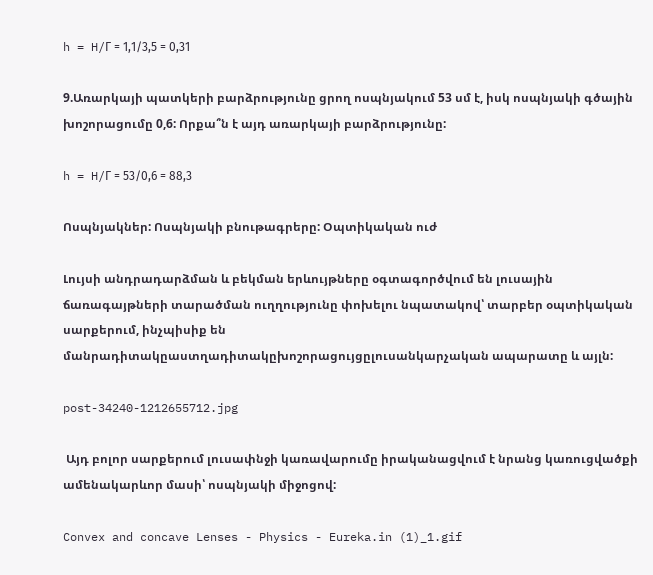h = H/Г = 1,1/3,5 = 0,31

9.Առարկայի պատկերի բարձրությունը ցրող ոսպնյակում 53 սմ է, իսկ ոսպնյակի գծային խոշորացումը 0,6: Որքա՞ն է այդ առարկայի բարձրությունը:

h = H/Г = 53/0,6 = 88,3

Ոսպնյակներ: Ոսպնյակի բնութագրերը: Օպտիկական ուժ

Լույսի անդրադարձման և բեկման երևույթները օգտագործվում են լուսային ճառագայթների տարածման ուղղությունը փոխելու նպատակով՝ տարբեր օպտիկական սարքերում, ինչպիսիք են մանրադիտակըաստղադիտակըխոշորացույցըլուսանկարչական ապարատը և այլն:

post-34240-1212655712.jpg

 Այդ բոլոր սարքերում լուսափնջի կառավարումը իրականացվում է նրանց կառուցվածքի ամենակարևոր մասի՝ ոսպնյակի միջոցով:

Convex and concave Lenses - Physics - Eureka.in (1)_1.gif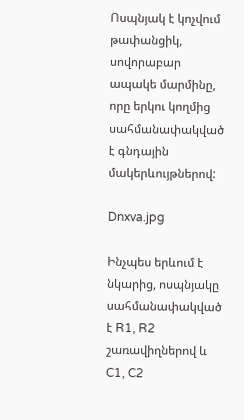Ոսպնյակ է կոչվում թափանցիկ, սովորաբար ապակե մարմինը, որը երկու կողմից սահմանափակված է գնդային մակերևույթներով:

Dnxva.jpg

Ինչպես երևում է նկարից, ոսպնյակը սահմանափակված է R1, R2 շառավիղներով և C1, C2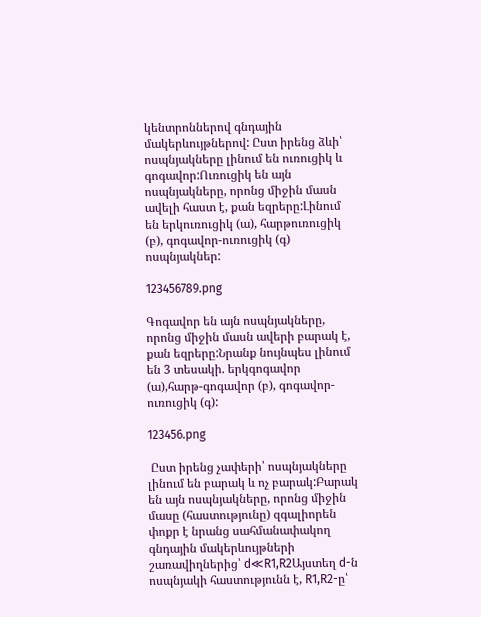կենտրոններով գնդային մակերևույթներով: Ըստ իրենց ձևի՝ ոսպնյակները լինում են ուռուցիկ և գոգավոր:Ուռուցիկ են այն ոսպնյակները, որոնց միջին մասն ավելի հաստ է, քան եզրերը:Լինում են երկուռուցիկ (ա), հարթուռուցիկ (բ), գոգավոր-ուռուցիկ (գ) ոսպնյակներ:

123456789.png

Գոգավոր են այն ոսպնյակները, որոնց միջին մասն ավերի բարակ է, քան եզրերը:Նրանք նույնպես լինում են 3 տեսակի. երկգոգավոր (ա),հարթ-գոգավոր (բ), գոգավոր-ուռուցիկ (գ):

123456.png

 Ըստ իրենց չափերի՝ ոսպնյակները լինում են բարակ և ոչ բարակ:Բարակ են այն ոսպնյակները, որոնց միջին մասը (հաստությունը) զգալիորեն փոքր է նրանց սահմանափակող գնդային մակերևույթների շառավիղներից՝ d≪R1,R2Այստեղ d-ն ոսպնյակի հաստությունն է, R1,R2-ը՝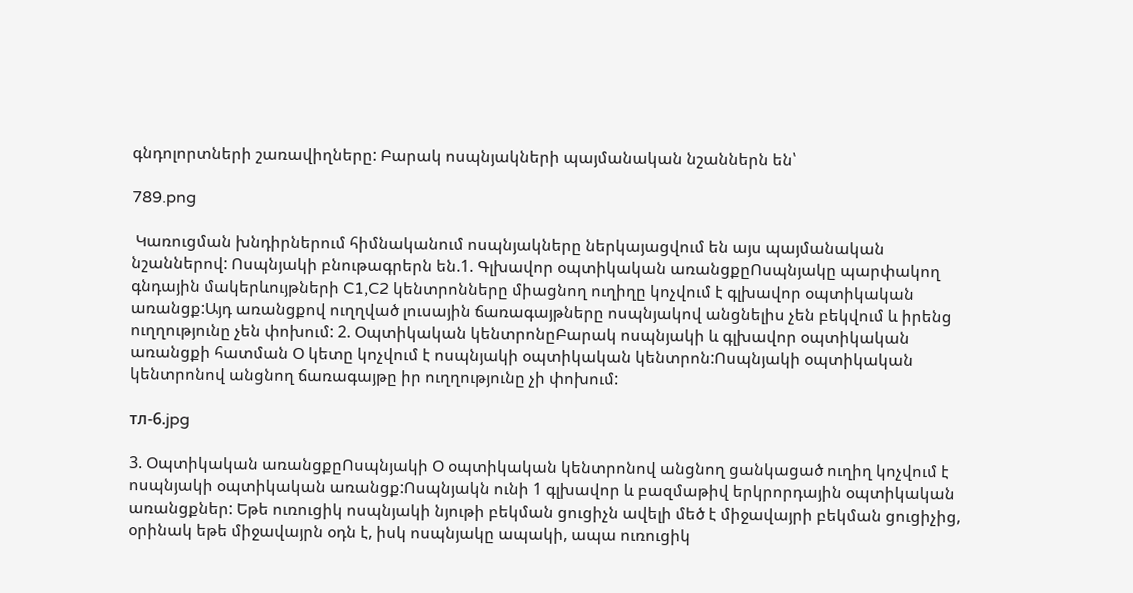գնդոլորտների շառավիղները: Բարակ ոսպնյակների պայմանական նշաններն են՝

789.png

 Կառուցման խնդիրներում հիմնականում ոսպնյակները ներկայացվում են այս պայմանական նշաններով: Ոսպնյակի բնութագրերն են.1. Գլխավոր օպտիկական առանցքըՈսպնյակը պարփակող գնդային մակերևույթների C1,C2 կենտրոնները միացնող ուղիղը կոչվում է գլխավոր օպտիկական առանցք:Այդ առանցքով ուղղված լուսային ճառագայթները ոսպնյակով անցնելիս չեն բեկվում և իրենց ուղղությունը չեն փոխում: 2. Օպտիկական կենտրոնըԲարակ ոսպնյակի և գլխավոր օպտիկական առանցքի հատման Օ կետը կոչվում է ոսպնյակի օպտիկական կենտրոն:Ոսպնյակի օպտիկական կենտրոնով անցնող ճառագայթը իր ուղղությունը չի փոխում:

тл-6.jpg

3. Օպտիկական առանցքըՈսպնյակի Օ օպտիկական կենտրոնով անցնող ցանկացած ուղիղ կոչվում է ոսպնյակի օպտիկական առանցք:Ոսպնյակն ունի 1 գլխավոր և բազմաթիվ երկրորդային օպտիկական առանցքներ: Եթե ուռուցիկ ոսպնյակի նյութի բեկման ցուցիչն ավելի մեծ է միջավայրի բեկման ցուցիչից, օրինակ եթե միջավայրն օդն է, իսկ ոսպնյակը ապակի, ապա ուռուցիկ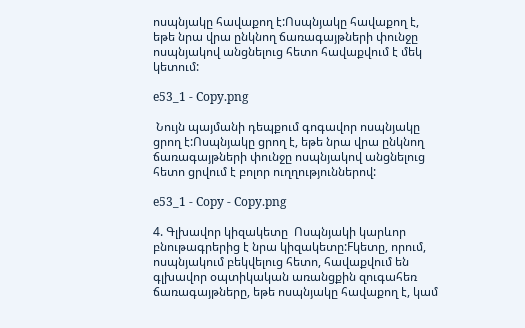ոսպնյակը հավաքող է:Ոսպնյակը հավաքող է, եթե նրա վրա ընկնող ճառագայթների փունջը ոսպնյակով անցնելուց հետո հավաքվում է մեկ կետում:

e53_1 - Copy.png

 Նույն պայմանի դեպքում գոգավոր ոսպնյակը ցրող է:Ոսպնյակը ցրող է, եթե նրա վրա ընկնող ճառագայթների փունջը ոսպնյակով անցնելուց հետո ցրվում է բոլոր ուղղություններով:

e53_1 - Copy - Copy.png

4. Գլխավոր կիզակետը  Ոսպնյակի կարևոր բնութագրերից է նրա կիզակետը:Fկետը, որում, ոսպնյակում բեկվելուց հետո, հավաքվում են գլխավոր օպտիկական առանցքին զուգահեռ ճառագայթները, եթե ոսպնյակը հավաքող է, կամ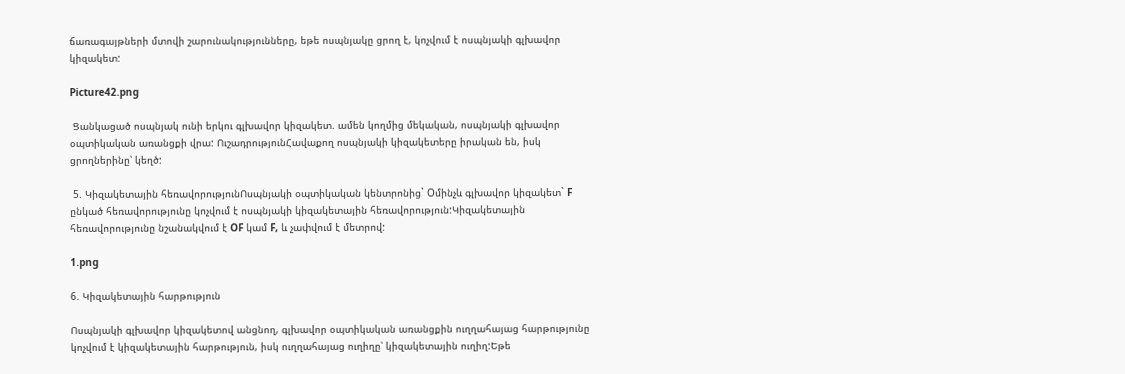ճառագայթների մտովի շարունակությունները, եթե ոսպնյակը ցրող է, կոչվում է ոսպնյակի գլխավոր կիզակետ:

Picture42.png

 Ցանկացած ոսպնյակ ունի երկու գլխավոր կիզակետ. ամեն կողմից մեկական, ոսպնյակի գլխավոր օպտիկական առանցքի վրա: ՈւշադրությունՀավաքող ոսպնյակի կիզակետերը իրական են, իսկ ցրողներինը՝ կեղծ:

 5. Կիզակետային հեռավորությունՈսպնյակի օպտիկական կենտրոնից` Oմինչև գլխավոր կիզակետ` F ընկած հեռավորությունը կոչվում է ոսպնյակի կիզակետային հեռավորություն:Կիզակետային հեռավորությունը նշանակվում է OF կամ F, և չափվում է մետրով:

1.png

6. Կիզակետային հարթություն

Ոսպնյակի գլխավոր կիզակետով անցնող, գլխավոր օպտիկական առանցքին ուղղահայաց հարթությունը կոչվում է կիզակետային հարթություն, իսկ ուղղահայաց ուղիղը՝ կիզակետային ուղիղ:Եթե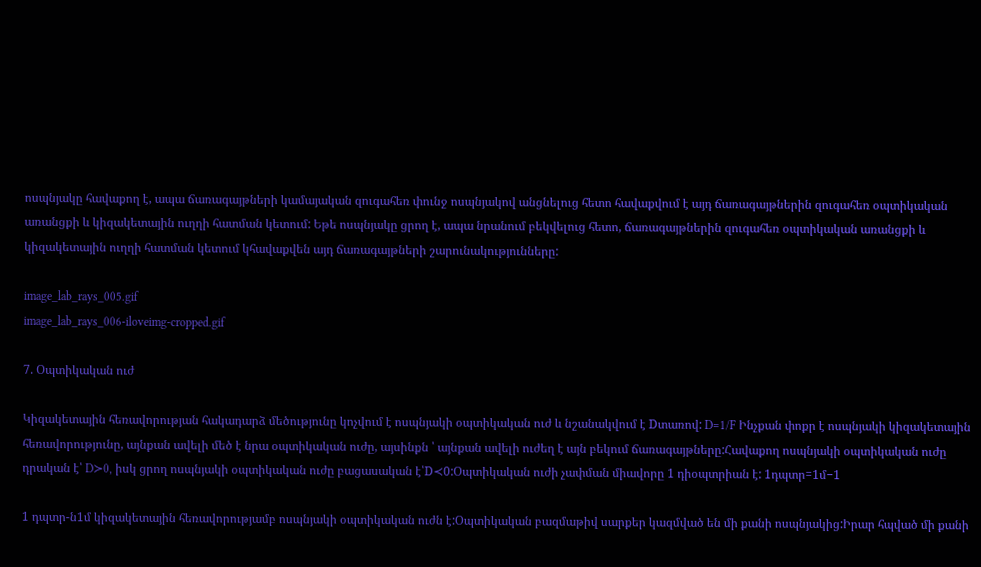ոսպնյակը հավաքող է, ապա ճառագայթների կամայական զուգահեռ փունջ ոսպնյակով անցնելուց հետո հավաքվում է այդ ճառագայթներին զուգահեռ օպտիկական առանցքի և կիզակետային ուղղի հատման կետում: Եթե ոսպնյակը ցրող է, ապա նրանում բեկվելուց հետո, ճառագայթներին զուգահեռ օպտիկական առանցքի և կիզակետային ուղղի հատման կետում կհավաքվեն այդ ճառագայթների շարունակությունները:

image_lab_rays_005.gif
image_lab_rays_006-iloveimg-cropped.gif

7. Օպտիկական ուժ

Կիզակետային հեռավորության հակադարձ մեծությունը կոչվում է ոսպնյակի օպտիկական ուժ և նշանակվում է Dտառով: D=1/F Ինչքան փոքր է ոսպնյակի կիզակետային հեռավորությունը, այնքան ավելի մեծ է նրա օպտիկական ուժը, այսինքն ՝ այնքան ավելի ուժեղ է այն բեկում ճառագայթները:Հավաքող ոսպնյակի օպտիկական ուժը դրական է՝ D≻0, իսկ ցրող ոսպնյակի օպտիկական ուժը բացասական է՝D≺0:Օպտիկական ուժի չափման միավորը 1 դիօպտրիան է: 1դպտր=1մ−1

1 դպտր-ն1մ կիզակետային հեռավորությամբ ոսպնյակի օպտիկական ուժն է:Օպտիկական բազմաթիվ սարքեր կազմված են մի քանի ոսպնյակից:Իրար հպված մի քանի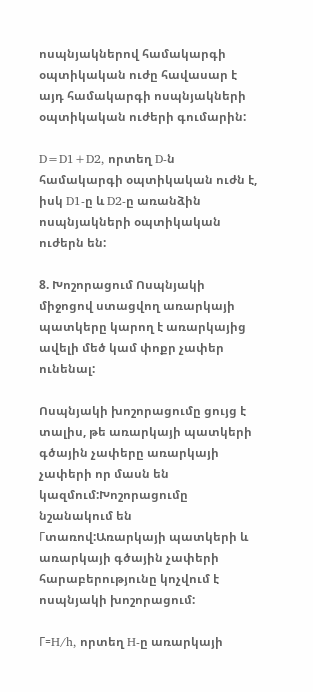ոսպնյակներով համակարգի օպտիկական ուժը հավասար է այդ համակարգի ոսպնյակների օպտիկական ուժերի գումարին:

D=D1+D2, որտեղ D-ն համակարգի օպտիկական ուժն է, իսկ D1-ը և D2-ը առանձին ոսպնյակների օպտիկական ուժերն են:

8. Խոշորացում Ոսպնյակի միջոցով ստացվող առարկայի պատկերը կարող է առարկայից ավելի մեծ կամ փոքր չափեր ունենալ:

Ոսպնյակի խոշորացումը ցույց է տալիս, թե առարկայի պատկերի գծային չափերը առարկայի  չափերի որ մասն են կազմում:Խոշորացումը նշանակում են Гտառով:Առարկայի պատկերի և առարկայի գծային չափերի հարաբերությունը կոչվում է ոսպնյակի խոշորացում:

Γ=H/h, որտեղ H-ը առարկայի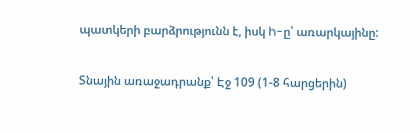պատկերի բարձրությունն է, իսկ h-ը՝ առարկայինը:

Տնային առաջադրանք՝ Էջ 109 (1-8 հարցերին)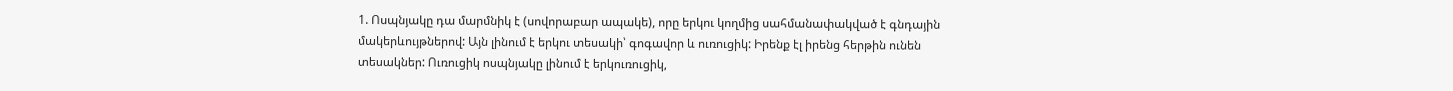1. Ոսպնյակը դա մարմնիկ է (սովորաբար ապակե), որը երկու կողմից սահմանափակված է գնդային մակերևույթներով: Այն լինում է երկու տեսակի՝ գոգավոր և ուռուցիկ: Իրենք էլ իրենց հերթին ունեն տեսակներ: Ուռուցիկ ոսպնյակը լինում է երկուռուցիկ,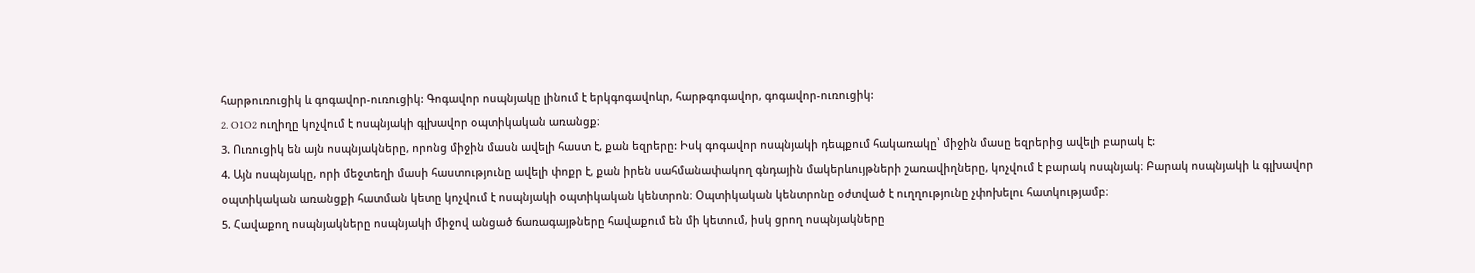հարթուռուցիկ և գոգավոր-ուռուցիկ: Գոգավոր ոսպնյակը լինում է երկգոգավոևր, հարթգոգավոր, գոգավոր-ուռուցիկ:
2. O1O2 ուղիղը կոչվում է ոսպնյակի գլխավոր օպտիկական առանցք։
3. Ուռուցիկ են այն ոսպնյակները, որոնց միջին մասն ավելի հաստ է, քան եզրերը: Իսկ գոգավոր ոսպնյակի դեպքում հակառակը՝ միջին մասը եզրերից ավելի բարակ է:
4. Այն ոսպնյակը, որի մեջտեղի մասի հաստությունը ավելի փոքր է, քան իրեն սահմանափակող գնդային մակերևույթների շառավիղները, կոչվում է բարակ ոսպնյակ։ Բարակ ոսպնյակի և գլխավոր օպտիկական առանցքի հատման կետը կոչվում է ոսպնյակի օպտիկական կենտրոն։ Օպտիկական կենտրոնը օժտված է ուղղությունը չփոխելու հատկությամբ։
5. Հավաքող ոսպնյակները ոսպնյակի միջով անցած ճառագայթները հավաքում են մի կետում, իսկ ցրող ոսպնյակները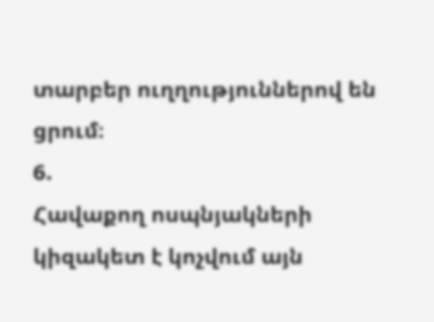տարբեր ուղղություններով են ցրում։
6.
Հավաքող ոսպնյակների կիզակետ է կոչվում այն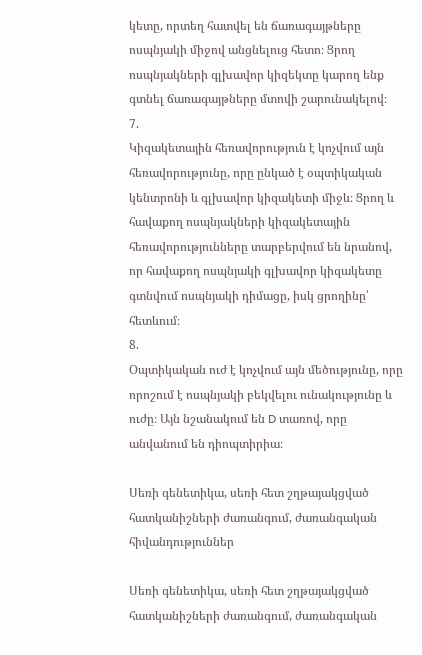կետը, որտեղ հատվել են ճառագայթները ոսպնյակի միջով անցնելուց հետո։ Ցրող ոսպնյակների գլխավոր կիզեկտը կարող ենք գտնել ճառագայթները մտովի շարունակելով։
7.
Կիզակետային հեռավորություն է կոչվում այն հեռավորությունը, որը ընկած է օպտիկական կենտրոնի և գլխավոր կիզակետի միջև։ Ցրող և հավաքող ոսպնյակների կիզակետային հեռավորությունները տարբերվում են նրանով, որ հավաքող ոսպնյակի գլխավոր կիզակետը գտնվում ոսպնյակի դիմացը, իսկ ցրողինը՝ հետևում։
8.
Օպտիկական ուժ է կոչվում այն մեծությունը, որը որոշում է ոսպնյակի բեկվելու ունակությունը և ուժը։ Այն նշանակում են D տառով, որը անվանում են դիոպտիրիա։

Սեռի գենետիկա, սեռի հետ շղթայակցված հատկանիշների ժառանգում, ժառանգական հիվանդություններ

Սեռի գենետիկա, սեռի հետ շղթայակցված հատկանիշների ժառանգում, ժառանգական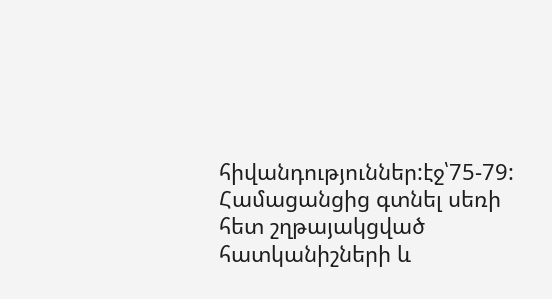հիվանդություններ:էջ՝75-79:
Համացանցից գտնել սեռի հետ շղթայակցված հատկանիշների և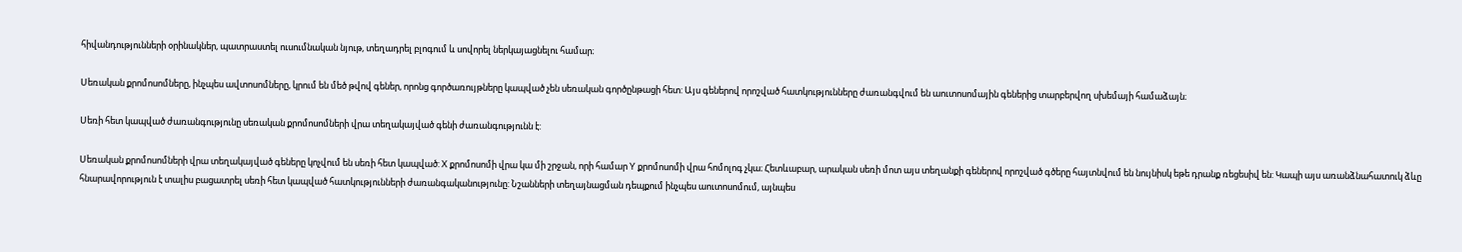հիվանդությունների օրինակներ, պատրաստել ուսումնական նյութ, տեղադրել բլոգում և սովորել ներկայացնելու համար։

Սեռական քրոմոսոմները, ինչպես ավտոսոմները, կրում են մեծ թվով գեներ, որոնց գործառույթները կապված չեն սեռական գործընթացի հետ: Այս գեներով որոշված հատկությունները ժառանգվում են աուտոսոմային գեներից տարբերվող սխեմայի համաձայն։

Սեռի հետ կապված ժառանգությունը սեռական քրոմոսոմների վրա տեղակայված գենի ժառանգությունն է:

Սեռական քրոմոսոմների վրա տեղակայված գեները կոչվում են սեռի հետ կապված: X քրոմոսոմի վրա կա մի շրջան, որի համար Y քրոմոսոմի վրա հոմոլոգ չկա։ Հետևաբար, արական սեռի մոտ այս տեղանքի գեներով որոշված գծերը հայտնվում են նույնիսկ եթե դրանք ռեցեսիվ են: Կապի այս առանձնահատուկ ձևը հնարավորություն է տալիս բացատրել սեռի հետ կապված հատկությունների ժառանգականությունը: Նշանների տեղայնացման դեպքում ինչպես աուտոսոմում, այնպես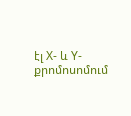էլ X- և Y-քրոմոսոմում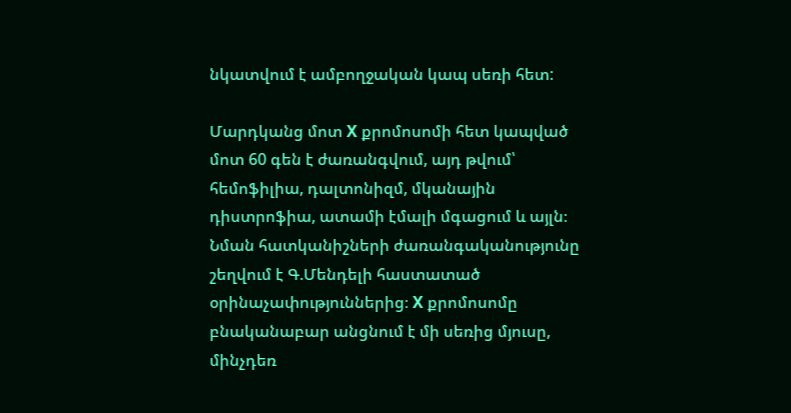նկատվում է ամբողջական կապ սեռի հետ:

Մարդկանց մոտ X քրոմոսոմի հետ կապված մոտ 60 գեն է ժառանգվում, այդ թվում՝ հեմոֆիլիա, դալտոնիզմ, մկանային դիստրոֆիա, ատամի էմալի մգացում և այլն։ Նման հատկանիշների ժառանգականությունը շեղվում է Գ.Մենդելի հաստատած օրինաչափություններից։ X քրոմոսոմը բնականաբար անցնում է մի սեռից մյուսը, մինչդեռ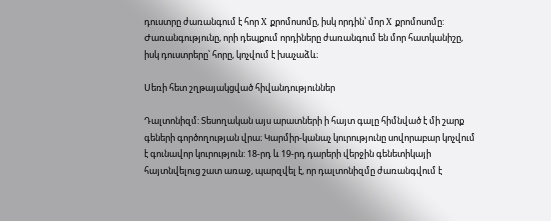դուստրը ժառանգում է հոր X քրոմոսոմը, իսկ որդին՝ մոր X քրոմոսոմը: Ժառանգությունը, որի դեպքում որդիները ժառանգում են մոր հատկանիշը, իսկ դուստրերը՝ հորը, կոչվում է խաչաձև։

Սեռի հետ շղթայակցված հիվանդություններ

Դալտոնիզմ: Տեսողական այս արատների ի հայտ գալը հիմնված է մի շարք գեների գործողության վրա։ Կարմիր-կանաչ կուրությունը սովորաբար կոչվում է գունավոր կուրություն: 18-րդ և 19-րդ դարերի վերջին գենետիկայի հայտնվելուց շատ առաջ, պարզվել է, որ դալտոնիզմը ժառանգվում է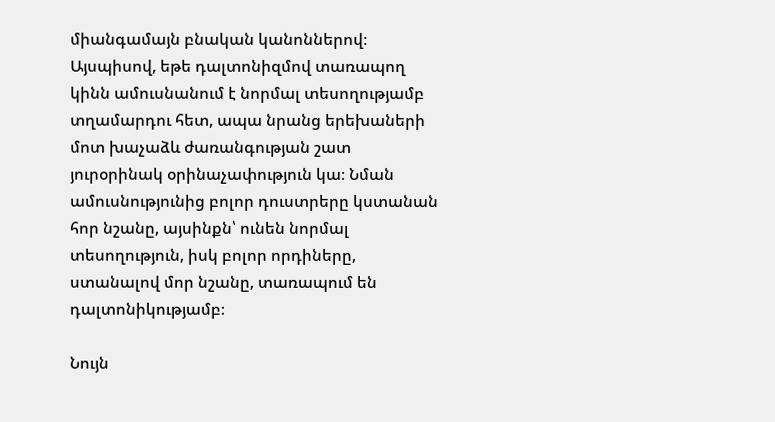միանգամայն բնական կանոններով։ Այսպիսով, եթե դալտոնիզմով տառապող կինն ամուսնանում է նորմալ տեսողությամբ տղամարդու հետ, ապա նրանց երեխաների մոտ խաչաձև ժառանգության շատ յուրօրինակ օրինաչափություն կա։ Նման ամուսնությունից բոլոր դուստրերը կստանան հոր նշանը, այսինքն՝ ունեն նորմալ տեսողություն, իսկ բոլոր որդիները, ստանալով մոր նշանը, տառապում են դալտոնիկությամբ։

Նույն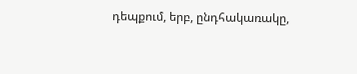դեպքում, երբ, ընդհակառակը,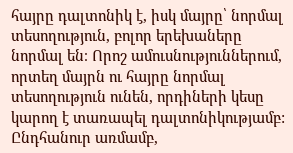հայրը դալտոնիկ է, իսկ մայրը՝ նորմալ տեսողություն, բոլոր երեխաները նորմալ են։ Որոշ ամուսնություններում, որտեղ մայրն ու հայրը նորմալ տեսողություն ունեն, որդիների կեսը կարող է տառապել դալտոնիկությամբ: Ընդհանուր առմամբ,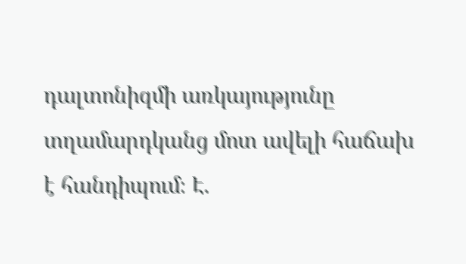դալտոնիզմի առկայությունը տղամարդկանց մոտ ավելի հաճախ է հանդիպում։ Է.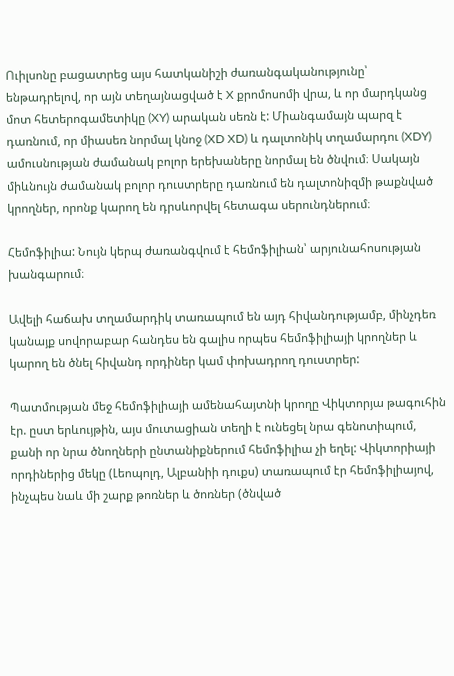Ուիլսոնը բացատրեց այս հատկանիշի ժառանգականությունը՝ ենթադրելով, որ այն տեղայնացված է X քրոմոսոմի վրա, և որ մարդկանց մոտ հետերոգամետիկը (XY) արական սեռն է: Միանգամայն պարզ է դառնում, որ միասեռ նորմալ կնոջ (XD XD) և դալտոնիկ տղամարդու (XDY) ամուսնության ժամանակ բոլոր երեխաները նորմալ են ծնվում։ Սակայն միևնույն ժամանակ բոլոր դուստրերը դառնում են դալտոնիզմի թաքնված կրողներ, որոնք կարող են դրսևորվել հետագա սերունդներում։

Հեմոֆիլիա: Նույն կերպ ժառանգվում է հեմոֆիլիան՝ արյունահոսության խանգարում։

Ավելի հաճախ տղամարդիկ տառապում են այդ հիվանդությամբ, մինչդեռ կանայք սովորաբար հանդես են գալիս որպես հեմոֆիլիայի կրողներ և կարող են ծնել հիվանդ որդիներ կամ փոխադրող դուստրեր:

Պատմության մեջ հեմոֆիլիայի ամենահայտնի կրողը Վիկտորյա թագուհին էր. ըստ երևույթին, այս մուտացիան տեղի է ունեցել նրա գենոտիպում, քանի որ նրա ծնողների ընտանիքներում հեմոֆիլիա չի եղել: Վիկտորիայի որդիներից մեկը (Լեոպոլդ, Ալբանիի դուքս) տառապում էր հեմոֆիլիայով, ինչպես նաև մի շարք թոռներ և ծոռներ (ծնված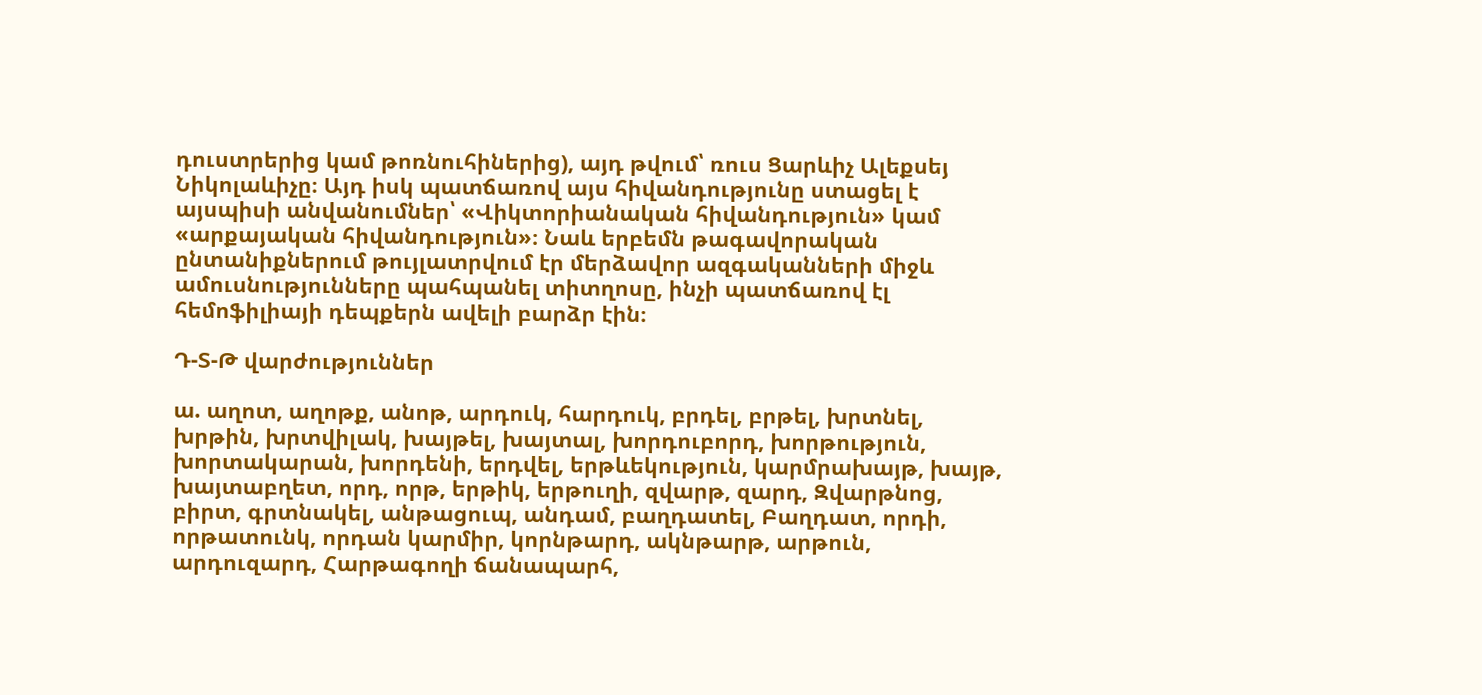դուստրերից կամ թոռնուհիներից), այդ թվում՝ ռուս Ցարևիչ Ալեքսեյ Նիկոլաևիչը։ Այդ իսկ պատճառով այս հիվանդությունը ստացել է այսպիսի անվանումներ՝ «Վիկտորիանական հիվանդություն» կամ «արքայական հիվանդություն»։ Նաև երբեմն թագավորական ընտանիքներում թույլատրվում էր մերձավոր ազգականների միջև ամուսնությունները պահպանել տիտղոսը, ինչի պատճառով էլ հեմոֆիլիայի դեպքերն ավելի բարձր էին։

Դ-Տ-Թ վարժություններ

ա. աղոտ, աղոթք, անոթ, արդուկ, հարդուկ, բրդել, բրթել, խրտնել, խրթին, խրտվիլակ, խայթել, խայտալ, խորդուբորդ, խորթություն, խորտակարան, խորդենի, երդվել, երթևեկություն, կարմրախայթ, խայթ, խայտաբղետ, որդ, որթ, երթիկ, երթուղի, զվարթ, զարդ, Զվարթնոց, բիրտ, գրտնակել, անթացուպ, անդամ, բաղդատել, Բաղդատ, որդի, որթատունկ, որդան կարմիր, կորնթարդ, ակնթարթ, արթուն, արդուզարդ, Հարթագողի ճանապարհ,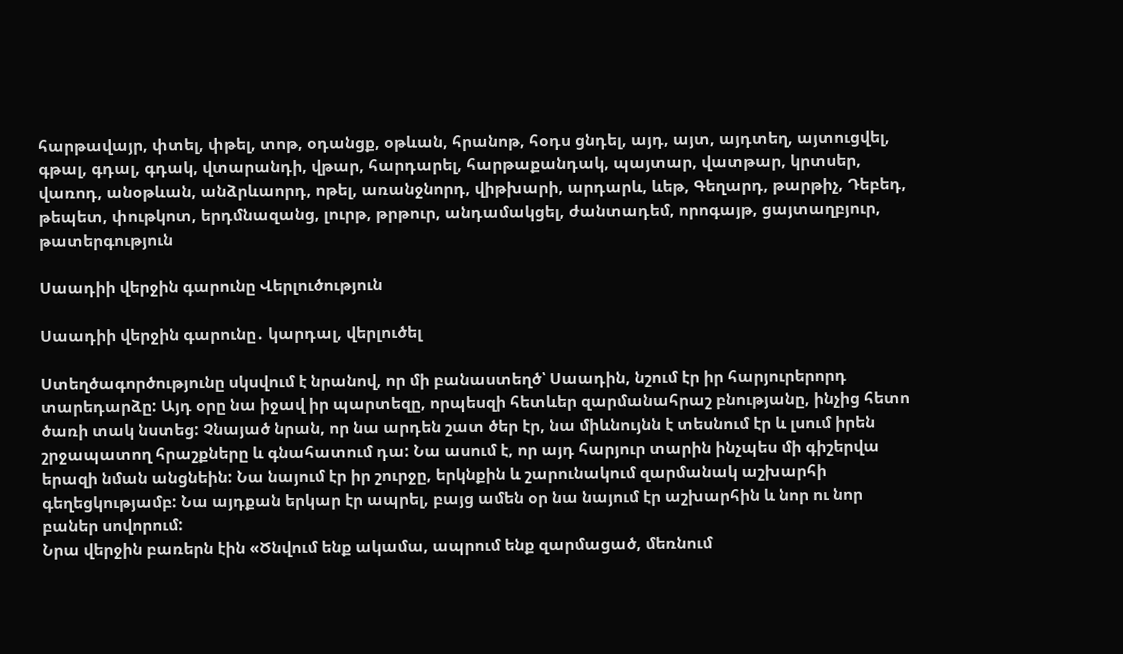հարթավայր, փտել, փթել, տոթ, օդանցք, օթևան, հրանոթ, հօդս ցնդել, այդ, այտ, այդտեղ, այտուցվել, գթալ, գդալ, գդակ, վտարանդի, վթար, հարդարել, հարթաքանդակ, պայտար, վատթար, կրտսեր, վառոդ, անօթևան, անձրևաորդ, ոթել, առանջնորդ, վիթխարի, արդարև, ևեթ, Գեղարդ, թարթիչ, Դեբեդ, թեպետ, փութկոտ, երդմնազանց, լուրթ, թրթուր, անդամակցել, ժանտադեմ, որոգայթ, ցայտաղբյուր, թատերգություն

Սաադիի վերջին գարունը Վերլուծություն

Սաադիի վերջին գարունը․ կարդալ, վերլուծել

Ստեղծագործությունը սկսվում է նրանով, որ մի բանաստեղծ՝ Սաադին, նշում էր իր հարյուրերորդ տարեդարձը: Այդ օրը նա իջավ իր պարտեզը, որպեսզի հետևեր զարմանահրաշ բնությանը, ինչից հետո ծառի տակ նստեց: Չնայած նրան, որ նա արդեն շատ ծեր էր, նա միևնույնն է տեսնում էր և լսում իրեն շրջապատող հրաշքները և գնահատում դա: Նա ասում է, որ այդ հարյուր տարին ինչպես մի գիշերվա երազի նման անցնեին: Նա նայում էր իր շուրջը, երկնքին և շարունակում զարմանակ աշխարհի գեղեցկությամբ: Նա այդքան երկար էր ապրել, բայց ամեն օր նա նայում էր աշխարհին և նոր ու նոր բաներ սովորում:
Նրա վերջին բառերն էին «Ծնվում ենք ակամա, ապրում ենք զարմացած, մեռնում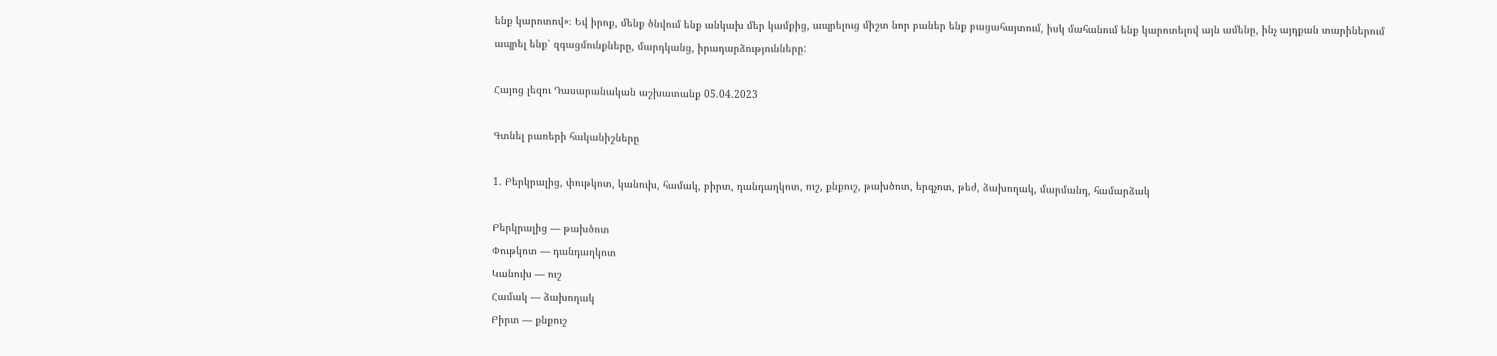ենք կարոտով»։ Եվ իրոք, մենք ծնվում ենք անկախ մեր կամքից, ապրելուց միշտ նոր բաներ ենք բացահայտում, իսկ մահանում ենք կարոտելով այն ամենը, ինչ այդքան տարիներում ապրել ենք՝ զգացմունքները, մարդկանց, իրադարձությունները:

Հայոց լեզու Դասարանական աշխատանք 05.04.2023

Գտնել բառերի հականիշները

1. Բերկրալից, փութկոտ, կանուխ, համակ, բիրտ, դանդաղկոտ, ուշ, քնքուշ, թախծոտ, երգչոտ, թեժ, ձախողակ, մարմանդ, համարձակ

Բերկրալից — թախծոտ
Փութկոտ — դանդաղկոտ
Կանուխ — ուշ
Համակ — ձախողակ
Բիրտ — քնքուշ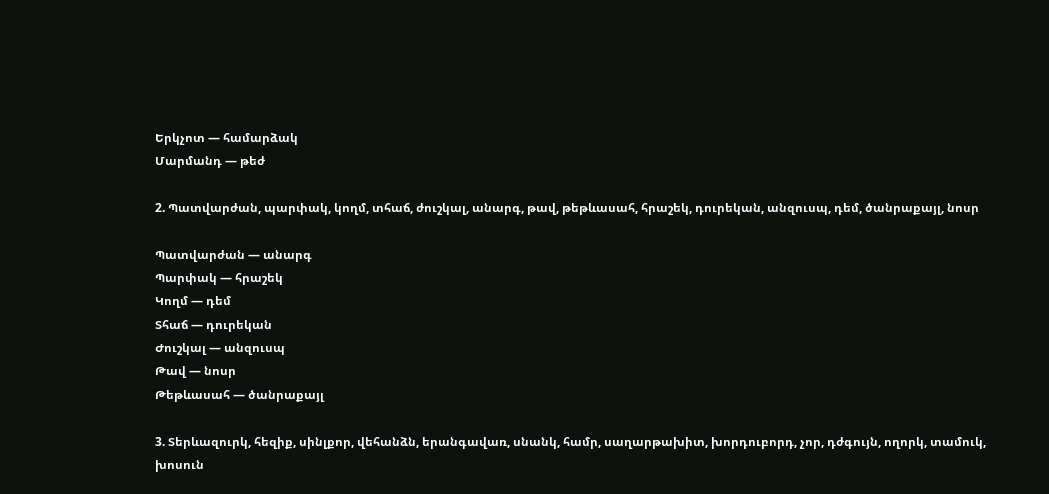Երկչոտ — համարձակ
Մարմանդ — թեժ

2. Պատվարժան, պարփակ, կողմ, տհաճ, ժուշկալ, անարգ, թավ, թեթևասահ, հրաշեկ, դուրեկան, անզուսպ, դեմ, ծանրաքայլ, նոսր

Պատվարժան — անարգ
Պարփակ — հրաշեկ
Կողմ — դեմ
Տհաճ — դուրեկան
Ժուշկալ — անզուսպ
Թավ — նոսր
Թեթևասահ — ծանրաքայլ

3. Տերևազուրկ, հեզիք, սինլքոր, վեհանձն, երանգավառ, սնանկ, համր, սաղարթախիտ, խորդուբորդ, չոր, դժգույն, ողորկ, տամուկ, խոսուն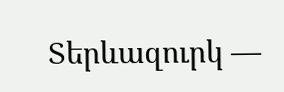Տերևազուրկ —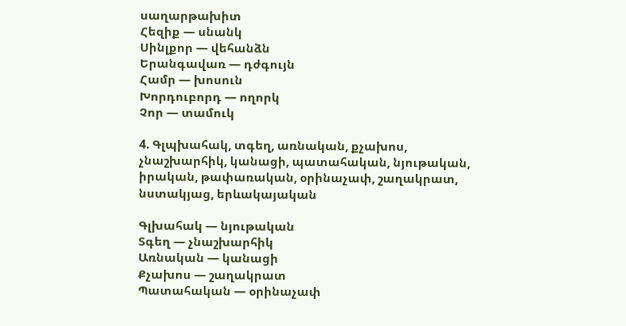սաղարթախիտ
Հեզիք — սնանկ
Սինլքոր — վեհանձն
Երանգավառ — դժգույն
Համր — խոսուն
Խորդուբորդ — ողորկ
Չոր — տամուկ

4. Գլպխահակ, տգեղ, առնական, քչախոս, չնաշխարհիկ, կանացի, պատահական, նյութական, իրական, թափառական, օրինաչափ, շաղակրատ, նստակյաց, երևակայական

Գլխահակ — նյութական
Տգեղ — չնաշխարհիկ
Առնական — կանացի
Քչախոս — շաղակրատ
Պատահական — օրինաչափ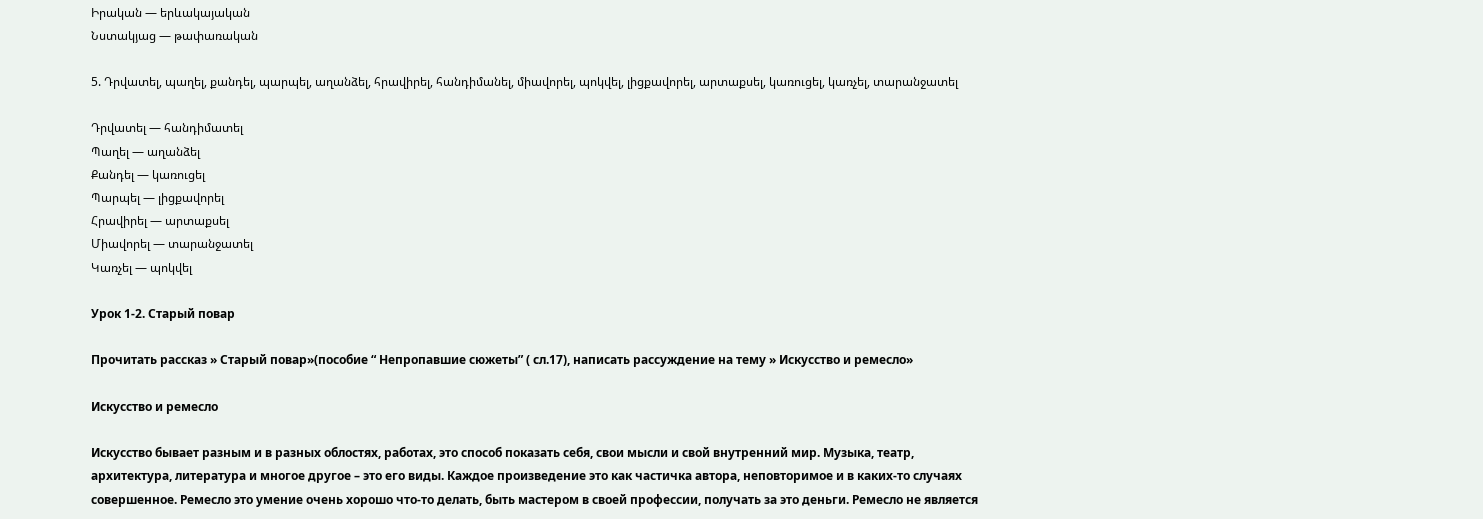Իրական — երևակայական
Նստակյաց — թափառական

5. Դրվատել, պաղել, քանդել, պարպել, աղանձել, հրավիրել, հանդիմանել, միավորել, պոկվել, լիցքավորել, արտաքսել, կառուցել, կառչել, տարանջատել

Դրվատել — հանդիմատել
Պաղել — աղանձել
Քանդել — կառուցել
Պարպել — լիցքավորել
Հրավիրել — արտաքսել
Միավորել — տարանջատել
Կառչել — պոկվել

Урок 1-2. Старый повар

Прочитать рассказ » Старый повар»(пособие “ Непропавшие сюжеты” ( сл.17), написать рассуждение на тему » Искусство и ремесло»

Искусство и ремесло

Искусство бывает разным и в разных облостях, работах, это способ показать себя, свои мысли и свой внутренний мир. Музыка, театр, архитектура, литература и многое другое – это его виды. Каждое произведение это как частичка автора, неповторимое и в каких-то случаях совершенное. Ремесло это умение очень хорошо что-то делать, быть мастером в своей профессии, получать за это деньги. Ремесло не является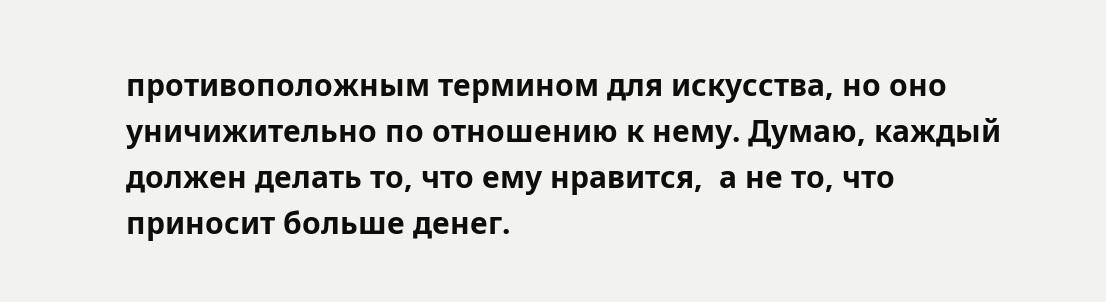противоположным термином для искусства, но оно уничижительно по отношению к нему. Думаю, каждый должен делать то, что ему нравится,  а не то, что приносит больше денег.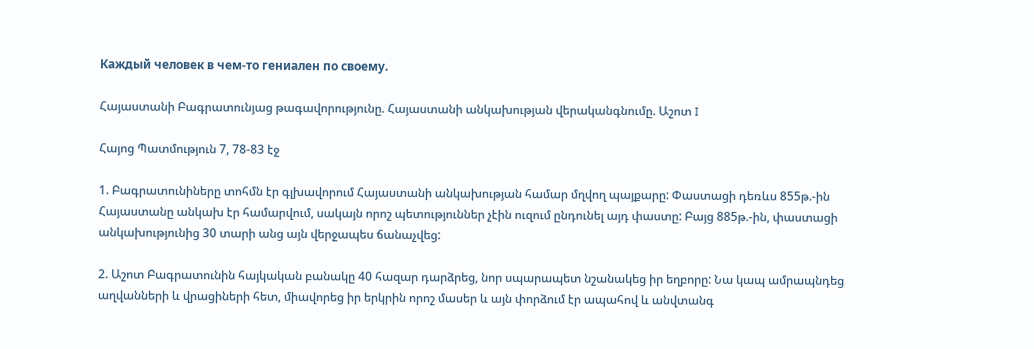Каждый человек в чем-то гениален по своему.

Հայաստանի Բագրատունյաց թագավորությունը. Հայաստանի անկախության վերականգնումը. Աշոտ I

Հայոց Պատմություն 7, 78-83 էջ

1. Բագրատունիները տոհմն էր գլխավորում Հայաստանի անկախության համար մղվող պայքարը: Փաստացի դեռևս 855թ.-ին Հայաստանը անկախ էր համարվում, սակայն որոշ պետություններ չէին ուզում ընդունել այդ փաստը: Բայց 885թ.-ին, փաստացի անկախությունից 30 տարի անց այն վերջապես ճանաչվեց:

2. Աշոտ Բագրատունին հայկական բանակը 40 հազար դարձրեց, նոր սպարապետ նշանակեց իր եղբորը: Նա կապ ամրապնդեց աղվանների և վրացիների հետ, միավորեց իր երկրին որոշ մասեր և այն փորձում էր ապահով և անվտանգ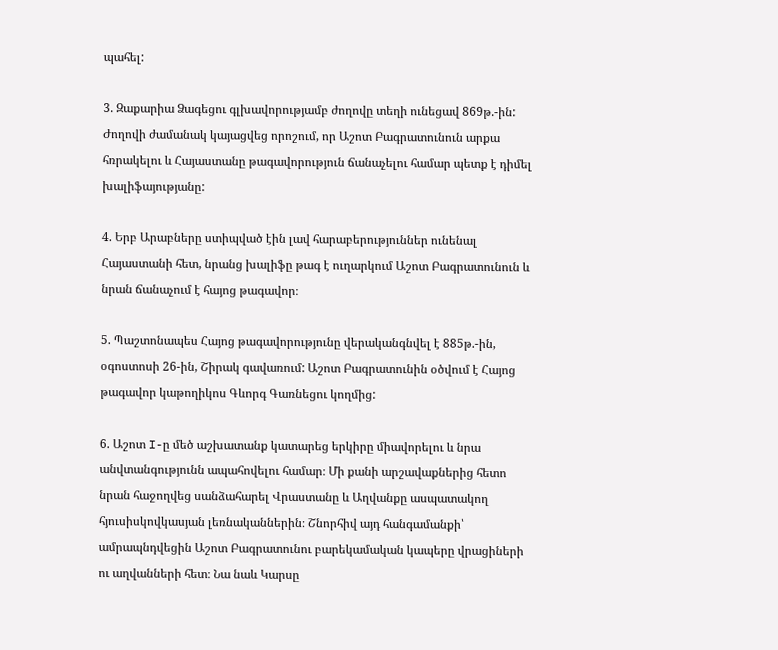պահել:

3. Զաքարիա Ձագեցու գլխավորությամբ ժողովը տեղի ունեցավ 869թ.-ին: Ժողովի ժամանակ կայացվեց որոշում, որ Աշոտ Բագրատունուն արքա հռրակելու և Հայաստանը թագավորություն ճանաչելու համար պետք է դիմել խալիֆայությանը:

4. Երբ Արաբները ստիպված էին լավ հարաբերություններ ունենալ Հայաստանի հետ, նրանց խալիֆը թագ է ուղարկում Աշոտ Բագրատունուն և նրան ճանաչում է հայոց թագավոր։

5. Պաշտոնապես Հայոց թագավորությունը վերականգնվել է 885թ.-ին, օգոստոսի 26-ին, Շիրակ գավառում: Աշոտ Բագրատունին օծվում է Հայոց թագավոր կաթողիկոս Գևորգ Գառնեցու կողմից:

6. Աշոտ I-ը մեծ աշխատանք կատարեց երկիրը միավորելու և նրա անվտանգությունն ապահովելու համար։ Մի քանի արշավաքներից հետո նրան հաջողվեց սանձահարել Վրաստանը և Աղվանքը ասպատակող հյուսիսկովկասյան լեռնականներին։ Շնորհիվ այդ հանգամանքի՝ ամրապնդվեցին Աշոտ Բագրատունու բարեկամական կապերը վրացիների ու աղվանների հետ։ Նա նաև Կարսը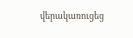վերակառուցեց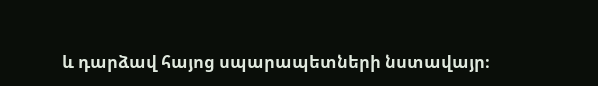և դարձավ հայոց սպարապետների նստավայր։